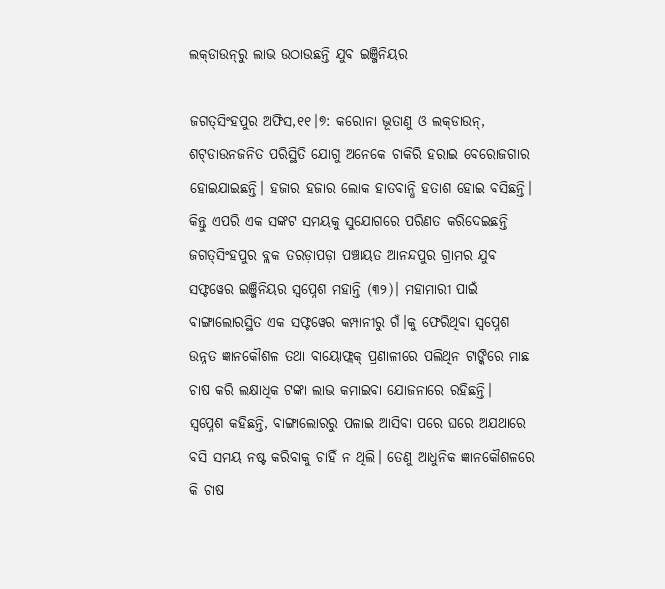ଲକ୍‌ଡାଉନ୍‌ରୁ ଲାଭ ଉଠାଉଛନ୍ତି ଯୁବ ଇଞ୍ଜିନିୟର

ଜଗତ୍‌ସିଂହପୁର ଅଫିସ,୧୧।୭: କରୋନା ଭୂତାଣୁ ଓ ଲକ୍‌ଡାଉନ୍‌, ଶଟ୍‌ଡାଉନଜନିତ ପରିସ୍ଥିତି ଯୋଗୁ ଅନେକେ ଚାକିରି ହରାଇ ବେରୋଜଗାର ହୋଇଯାଇଛନ୍ତି। ହଜାର ହଜାର ଲୋକ ହାତବାନ୍ଧି ହତାଶ ହୋଇ ବସିଛନ୍ତି। କିନ୍ତୁ ଏପରି ଏକ ସଙ୍କଟ ସମୟକୁ ସୁଯୋଗରେ ପରିଣତ କରିଦେଇଛନ୍ତି ଜଗତ୍‌ସିଂହପୁର ବ୍ଲକ ତରଡ଼ାପଡ଼ା ପଞ୍ଚାୟତ ଆନନ୍ଦପୁର ଗ୍ରାମର ଯୁବ ସଫ୍ଟୱେର ଇଞ୍ଜିନିୟର ସ୍ବପ୍ନେଶ ମହାନ୍ତି (୩୨)। ମହାମାରୀ ପାଇଁ ବାଙ୍ଗାଲୋରସ୍ଥିତ ଏକ ସଫ୍ଟୱେର କମ୍ପାନୀରୁ ଗଁ।କୁ ଫେରିଥିବା ସ୍ବପ୍ନେଶ ଉନ୍ନତ ଜ୍ଞାନକୌଶଳ ତଥା ବାୟୋଫ୍ଲକ୍‌ ପ୍ରଣାଳୀରେ ପଲିଥିନ ଟାଙ୍କିରେ ମାଛ ଚାଷ କରି ଲକ୍ଷାଧିକ ଟଙ୍କା ଲାଭ କମାଇବା ଯୋଜନାରେ ରହିଛନ୍ତି।
ସ୍ବପ୍ନେଶ କହିଛନ୍ତି, ବାଙ୍ଗାଲୋରରୁ ପଳାଇ ଆସିବା ପରେ ଘରେ ଅଯଥାରେ ବସି ସମୟ ନଷ୍ଟ କରିବାକୁ ଚାହିଁ ନ ଥିଲି। ତେଣୁ ଆଧୁନିକ ଜ୍ଞାନକୌଶଳରେ କି ଚାଷ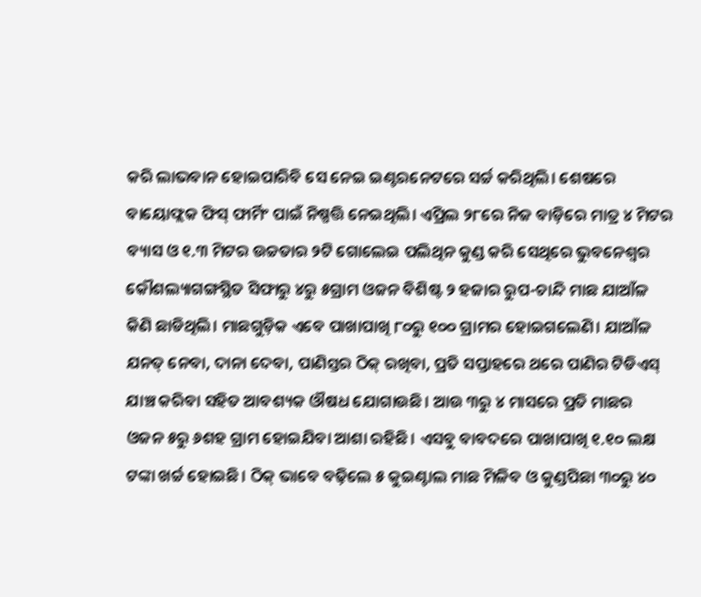କରି ଲାଭବାନ ହୋଇପାରିବି ସେ ନେଇ ଇଣ୍ଟରନେଟରେ ସର୍ଚ୍ଚ କରିଥିଲି। ଶେଷରେ ବାୟୋଫ୍ଲକ ଫିସ୍‌ ଫାର୍ମିଂ ପାଇଁ ନିଷ୍ପତ୍ତି ନେଇଥିଲି। ଏପ୍ରିଲ ୨୮ରେ ନିଜ ବାଡ଼ିରେ ମାତ୍ର ୪ ମିଟର ବ୍ୟାସ ଓ ୧.୩ ମିଟର ଉଚ୍ଚତାର ୨ଟି ଗୋଲେଇ ପଲିଥିନ କୁଣ୍ଡ କରି ସେଥିରେ ଭୁବନେଶ୍ୱର କୌଶଲ୍ୟାଗଙ୍ଗସ୍ଥିତ ସିଫାରୁ ୪ରୁ ୫ଗ୍ରାମ ଓଜନ ବିଶିଷ୍ଟ ୨ ହଜାର ରୁପ-ଚାନ୍ଦି ମାଛ ଯାଆଁଳ କିଣି ଛାଡିଥିଲି। ମାଛଗୁଡ଼ିକ ଏବେ ପାଖାପାଖି ୮୦ରୁ ୧୦୦ ଗ୍ରାମର ହୋଇଗଲେଣି। ଯାଆଁଳ ଯନତ୍ ନେବା, ଦାନା ଦେବା, ପାଣିସ୍ତର ଠିକ୍‌ ରଖିବା, ପ୍ରତି ସପ୍ତାହରେ ଥରେ ପାଣିର ଟିଡିଏସ୍‌ ଯାଞ୍ଚ କରିବା ସହିତ ଆବଶ୍ୟକ ଔଷଧ ଯୋଗାଉଛି। ଆଉ ୩ରୁ ୪ ମାସରେ ପ୍ରତି ମାଛର ଓଜନ ୫ରୁ ୬ଶହ ଗ୍ରାମ ହୋଇଯିବା ଆଶା ରହିଛି। ଏସବୁ ବାବଦରେ ପାଖାପାଖି ୧.୧୦ ଲକ୍ଷ ଟଙ୍କା ଖର୍ଚ୍ଚ ହୋଇଛି। ଠିକ୍‌ ଭାବେ ବଢ଼ିଲେ ୫ କୁଇଣ୍ଟାଲ ମାଛ ମିଳିବ ଓ କୁଣ୍ଡପିଛା ୩୦ରୁ ୪୦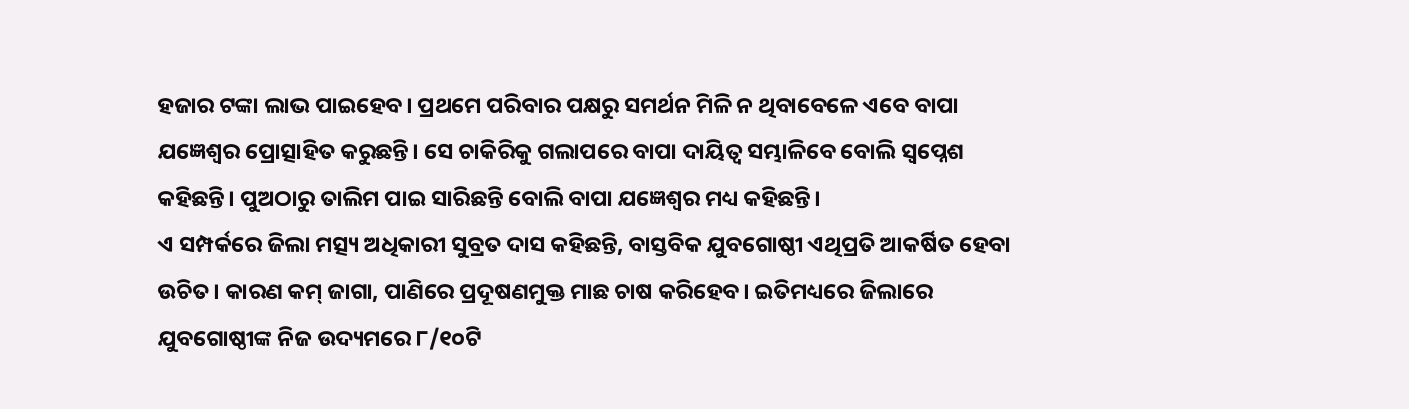ହଜାର ଟଙ୍କା ଲାଭ ପାଇହେବ। ପ୍ରଥମେ ପରିବାର ପକ୍ଷରୁ ସମର୍ଥନ ମିଳି ନ ଥିବାବେଳେ ଏବେ ବାପା ଯଜ୍ଞେଶ୍ୱର ପ୍ରୋତ୍ସାହିତ କରୁଛନ୍ତି। ସେ ଚାକିରିକୁ ଗଲାପରେ ବାପା ଦାୟିତ୍ୱ ସମ୍ଭାଳିବେ ବୋଲି ସ୍ବପ୍ନେଶ କହିଛନ୍ତି। ପୁଅଠାରୁ ତାଲିମ ପାଇ ସାରିଛନ୍ତି ବୋଲି ବାପା ଯଜ୍ଞେଶ୍ୱର ମଧ୍ୟ କହିଛନ୍ତି।
ଏ ସମ୍ପର୍କରେ ଜିଲା ମତ୍ସ୍ୟ ଅଧିକାରୀ ସୁବ୍ରତ ଦାସ କହିଛନ୍ତି, ବାସ୍ତବିକ ଯୁବଗୋଷ୍ଠୀ ଏଥିପ୍ରତି ଆକର୍ଷିତ ହେବା ଉଚିତ। କାରଣ କମ୍‌ ଜାଗା, ପାଣିରେ ପ୍ରଦୂଷଣମୁକ୍ତ ମାଛ ଚାଷ କରିହେବ। ଇତିମଧ୍ୟରେ ଜିଲାରେ ଯୁବଗୋଷ୍ଠୀଙ୍କ ନିଜ ଉଦ୍ୟମରେ ୮/୧୦ଟି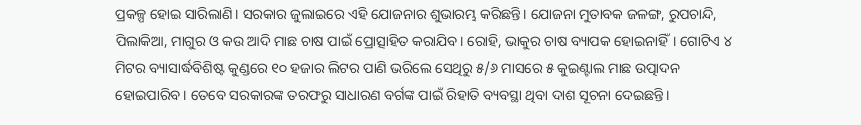ପ୍ରକଳ୍ପ ହୋଇ ସାରିଲାଣି। ସରକାର ଜୁଲାଇରେ ଏହି ଯୋଜନାର ଶୁଭାରମ୍ଭ କରିଛନ୍ତି। ଯୋଜନା ମୁତାବକ ଜଳଙ୍ଗ, ରୁପଚାନ୍ଦି, ପିଲାକିଆ, ମାଗୁର ଓ କଉ ଆଦି ମାଛ ଚାଷ ପାଇଁ ପ୍ରୋତ୍ସାହିତ କରାଯିବ। ରୋହି, ଭାକୁର ଚାଷ ବ୍ୟାପକ ହୋଇନାହିଁ। ଗୋଟିଏ ୪ ମିଟର ବ୍ୟାସାର୍ଦ୍ଧବିଶିଷ୍ଟ କୁଣ୍ଡରେ ୧୦ ହଜାର ଲିଟର ପାଣି ଭରିଲେ ସେଥିରୁ ୫/୬ ମାସରେ ୫ କୁଇଣ୍ଟାଲ ମାଛ ଉତ୍ପାଦନ ହୋଇପାରିବ। ତେବେ ସରକାରଙ୍କ ତରଫରୁ ସାଧାରଣ ବର୍ଗଙ୍କ ପାଇଁ ରିହାତି ବ୍ୟବସ୍ଥା ଥିବା ଦାଶ ସୂଚନା ଦେଇଛନ୍ତି।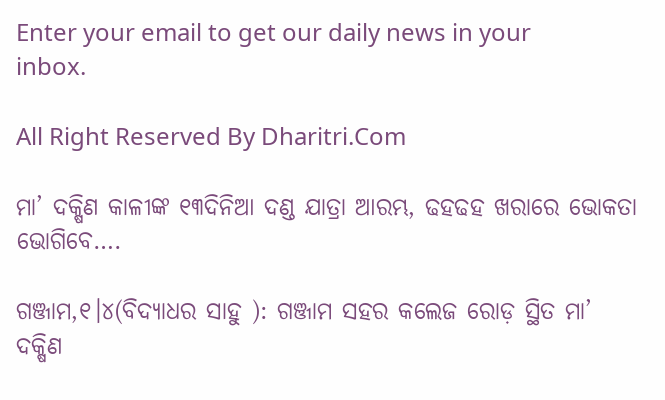Enter your email to get our daily news in your inbox.

All Right Reserved By Dharitri.Com

ମା’ ଦକ୍ଷିଣ କାଳୀଙ୍କ ୧୩ଦିନିଆ ଦଣ୍ଡ ଯାତ୍ରା ଆରମ୍ଭ, ଢହଢହ ଖରାରେ ଭୋକତା ଭୋଗିବେ….

ଗଞ୍ଜାମ,୧।୪(ବିଦ୍ୟାଧର ସାହୁ ): ଗଞ୍ଜାମ ସହର କଲେଜ ରୋଡ଼ ସ୍ଥିତ ମା’ ଦକ୍ଷିଣ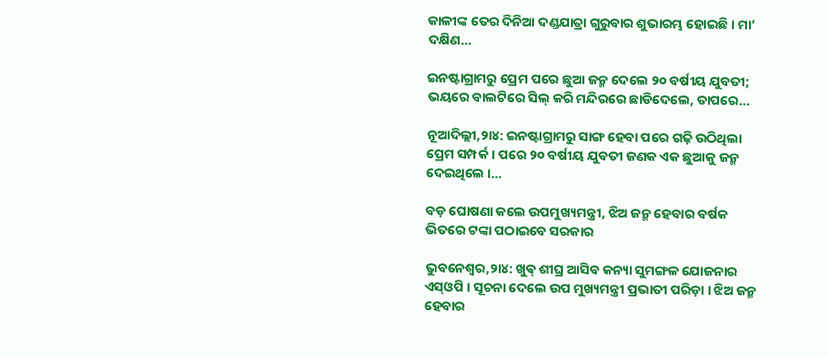କାଳୀଙ୍କ ତେର ଦିନିଆ ଦଣ୍ଡଯାତ୍ରା ଗୁରୁବାର ଶୁଭାରମ୍ଭ ହୋଇଛି । ମା’ ଦକ୍ଷିଣ…

ଇନଷ୍ଟାଗ୍ରାମରୁ ପ୍ରେମ ପରେ ଛୁଆ ଜନ୍ମ ଦେଲେ ୨୦ ବର୍ଷୀୟ ଯୁବତୀ; ଭୟରେ ବାଲଟିରେ ସିଲ୍ କରି ମନ୍ଦିରରେ ଛାଡିଦେଲେ, ତାପରେ…

ନୂଆଦିଲ୍ଲୀ,୨ା୪: ଇନଷ୍ଟାଗ୍ରାମରୁ ସାଙ୍ଗ ହେବା ପରେ ଗଢ଼ି ଉଠିଥିଲା ପ୍ରେମ ସମ୍ପର୍କ । ପରେ ୨୦ ବର୍ଷୀୟ ଯୁବତୀ ଜଣକ ଏକ ଛୁଆକୁ ଜନ୍ମ ଦେଇଥିଲେ ।…

ବଡ଼ ଘୋଷଣା କଲେ ଉପମୁଖ୍ୟମନ୍ତ୍ରୀ, ଝିଅ ଜନ୍ମ ହେବାର ବର୍ଷକ ଭିତରେ ଟଙ୍କା ପଠାଇବେ ସରକାର

ଭୁବନେଶ୍ବର,୨ା୪: ଖୁଵ୍‌ ଶୀଘ୍ର ଆସିବ କନ୍ୟା ସୁମଙ୍ଗଳ ଯୋଜନାର ଏସ୍‌ଓପି । ସୂଚନା ଦେଲେ ଉପ ମୁଖ୍ୟମନ୍ତ୍ରୀ ପ୍ରଭାତୀ ପରିଡ଼ା । ଝିଅ ଜନ୍ମ ହେବାର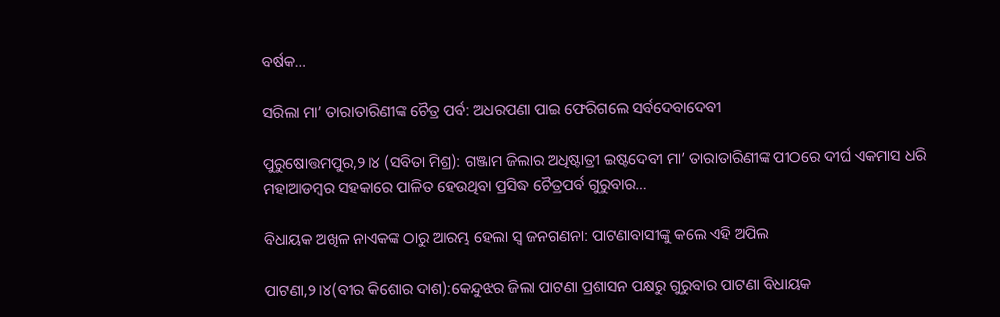ବର୍ଷକ…

ସରିଲା ମା’ ତାରାତାରିଣୀଙ୍କ ଚୈତ୍ର ପର୍ବ: ଅଧରପଣା ପାଇ ଫେରିଗଲେ ସର୍ବଦେବାଦେବୀ

ପୁରୁଷୋତ୍ତମପୁର,୨।୪ (ସବିତା ମିଶ୍ର): ଗଞ୍ଜାମ ଜିଲାର ଅଧିଷ୍ଟାତ୍ରୀ ଇଷ୍ଟଦେବୀ ମା’ ତାରାତାରିଣୀଙ୍କ ପୀଠରେ ଦୀର୍ଘ ଏକମାସ ଧରି ମହାଆଡମ୍ବର ସହକାରେ ପାଳିତ ହେଉଥିବା ପ୍ରସିଦ୍ଧ ଚୈତ୍ରପର୍ବ ଗୁରୁବାର…

ବିଧାୟକ ଅଖିଳ ନାଏକଙ୍କ ଠାରୁ ଆରମ୍ଭ ହେଲା ସ୍ବ ଜନଗଣନା: ପାଟଣାବାସୀଙ୍କୁ କଲେ ଏହି ଅପିଲ

ପାଟଣା,୨।୪(ବୀର କିଶୋର ଦାଶ):କେନ୍ଦୁଝର ଜିଲା ପାଟଣା ପ୍ରଶାସନ ପକ୍ଷରୁ ଗୁରୁବାର ପାଟଣା ବିଧାୟକ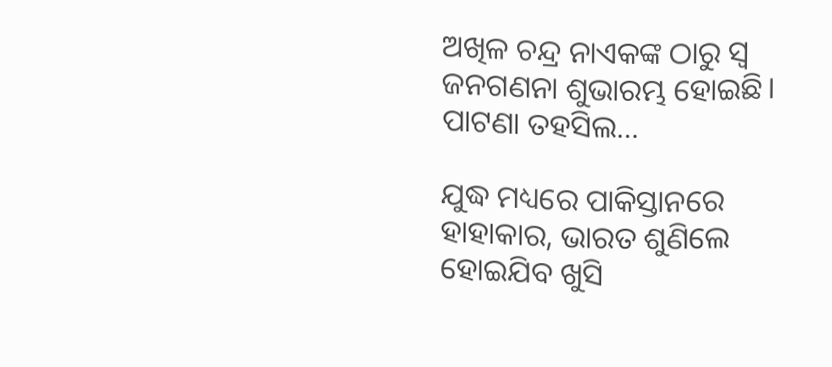ଅଖିଳ ଚନ୍ଦ୍ର ନାଏକଙ୍କ ଠାରୁ ସ୍ବ ଜନଗଣନା ଶୁଭାରମ୍ଭ ହୋଇଛି। ପାଟଣା ତହସିଲ…

ଯୁଦ୍ଧ ମଧ୍ୟରେ ପାକିସ୍ତାନରେ ହାହାକାର, ଭାରତ ଶୁଣିଲେ ହୋଇଯିବ ଖୁସି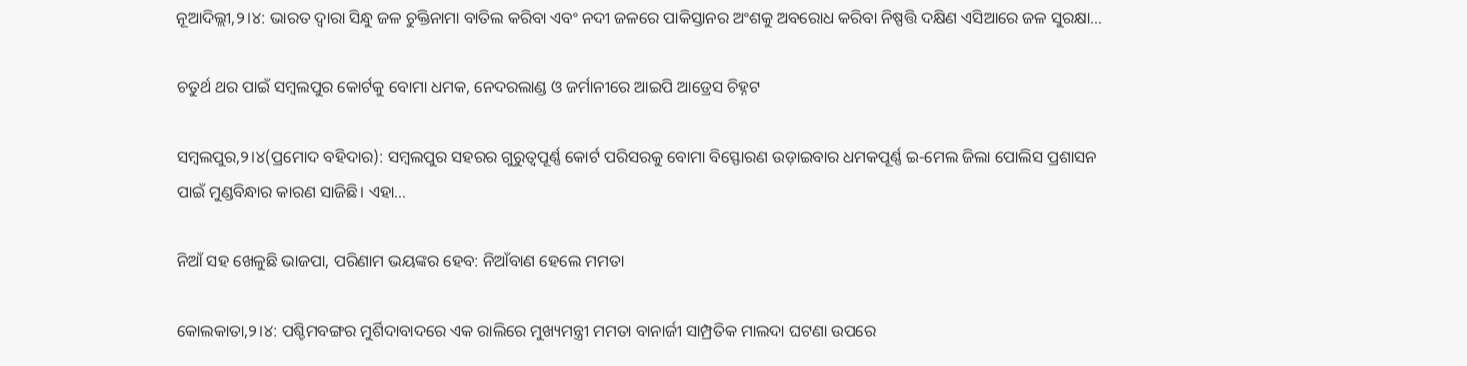ନୂଆଦିଲ୍ଲୀ,୨।୪: ଭାରତ ଦ୍ୱାରା ସିନ୍ଧୁ ଜଳ ଚୁକ୍ତିନାମା ବାତିଲ କରିବା ଏବଂ ନଦୀ ଜଳରେ ପାକିସ୍ତାନର ଅଂଶକୁ ଅବରୋଧ କରିବା ନିଷ୍ପତ୍ତି ଦକ୍ଷିଣ ଏସିଆରେ ଜଳ ସୁରକ୍ଷା…

ଚତୁର୍ଥ ଥର ପାଇଁ ସମ୍ବଲପୁର କୋର୍ଟକୁ ବୋମା ଧମକ, ନେଦରଲାଣ୍ଡ ଓ ଜର୍ମାନୀରେ ଆଇପି ଆଡ୍ରେସ ଚିହ୍ନଟ

ସମ୍ବଲପୁର,୨।୪(ପ୍ରମୋଦ ବହିଦାର): ସମ୍ବଲପୁର ସହରର ଗୁରୁତ୍ୱପୂର୍ଣ୍ଣ କୋର୍ଟ ପରିସରକୁ ବୋମା ବିସ୍ଫୋରଣ ଉଡ଼ାଇବାର ଧମକପୂର୍ଣ୍ଣ ଇ-ମେଲ ଜିଲା ପୋଲିସ ପ୍ରଶାସନ ପାଇଁ ମୁଣ୍ଡବିନ୍ଧାର କାରଣ ସାଜିଛି। ଏହା…

ନିଆଁ ସହ ଖେଳୁଛି ଭାଜପା, ପରିଣାମ ଭୟଙ୍କର ହେବ: ନିଆଁବାଣ ହେଲେ ମମତା

କୋଲକାତା,୨।୪: ପଶ୍ଚିମବଙ୍ଗର ମୁର୍ଶିଦାବାଦରେ ଏକ ରାଲିରେ ମୁଖ୍ୟମନ୍ତ୍ରୀ ମମତା ବାନାର୍ଜୀ ସାମ୍ପ୍ରତିକ ମାଲଦା ଘଟଣା ଉପରେ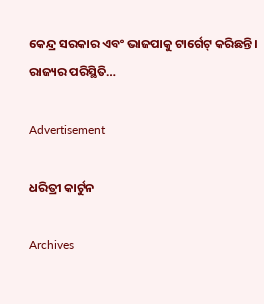କେନ୍ଦ୍ର ସରକାର ଏବଂ ଭାଜପାକୁ ଟାର୍ଗେଟ୍‌ କରିଛନ୍ତି। ରାଜ୍ୟର ପରିସ୍ଥିତି…

Advertisement

ଧରିତ୍ରୀ କାର୍ଟୁନ

Archives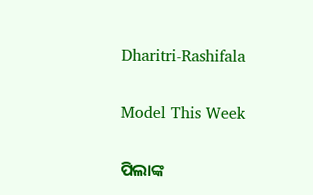Dharitri-Rashifala

Model This Week

ପିଲାଙ୍କ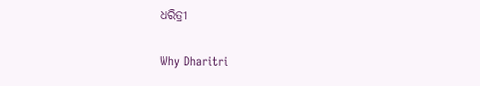ଧରିତ୍ରୀ

Why Dharitri